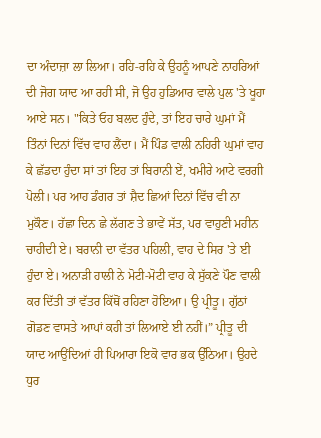ਦਾ ਅੰਦਾਜ਼ਾ ਲਾ ਲਿਆ। ਰਹਿ-ਰਹਿ ਕੇ ਉਹਨੂੰ ਆਪਣੇ ਨਾਹਰਿਆਂ ਦੀ ਜੋਗ ਯਾਦ ਆ ਰਹੀ ਸੀ, ਜੋ ਉਹ ਹੁਡਿਆਰ ਵਾਲੇ ਪੁਲ 'ਤੇ ਖੂਹਾ ਆਏ ਸਨ। "ਕਿਤੇ ਓਹ ਬਲਦ ਹੁੰਦੇ, ਤਾਂ ਇਹ ਚਾਰੇ ਘੁਮਾਂ ਮੈਂ ਤਿੰਨਾਂ ਦਿਨਾਂ ਵਿੱਚ ਵਾਹ ਲੈਂਦਾ। ਮੈਂ ਪਿੰਡ ਵਾਲੀ ਨਹਿਰੀ ਘੁਮਾਂ ਵਾਹ ਕੇ ਛੱਡਦਾ ਹੁੰਦਾ ਸਾਂ ਤਾਂ ਇਹ ਤਾਂ ਬਿਰਾਨੀ ਏਂ, ਖਮੀਰੇ ਆਟੇ ਵਰਗੀ ਪੋਲੀ। ਪਰ ਆਹ ਡੰਗਰ ਤਾਂ ਸ਼ੈਦ ਛਿਆਂ ਦਿਨਾਂ ਵਿੱਚ ਵੀ ਨਾ ਮੁਕੌਣ। ਹੱਛਾ ਦਿਨ ਛੇ ਲੱਗਣ ਤੇ ਭਾਵੇਂ ਸੱਤ, ਪਰ ਵਾਹੁਣੀ ਮਹੀਨ ਚਾਹੀਦੀ ਏ। ਬਰਾਨੀ ਦਾ ਵੱਤਰ ਪਹਿਲੀ, ਵਾਹ ਦੇ ਸਿਰ 'ਤੇ ਈ ਹੁੰਦਾ ਏ। ਅਨਾੜੀ ਹਾਲੀ ਨੇ ਮੋਟੀ-ਮੋਟੀ ਵਾਹ ਕੇ ਸੁੱਕਣੇ ਪੌਣ ਵਾਲੀ ਕਰ ਦਿੱਤੀ ਤਾਂ ਵੱਤਰ ਕਿੱਥੋਂ ਰਹਿਣਾ ਹੋਇਆ। ਉ ਪ੍ਰੀਤੂ। ਗੁੱਠਾਂ ਗੋਡਣ ਵਾਸਤੇ ਆਪਾਂ ਕਹੀ ਤਾਂ ਲਿਆਏ ਈ ਨਹੀਂ।” ਪ੍ਰੀਤੂ ਦੀ ਯਾਦ ਆਉਂਦਿਆਂ ਹੀ ਪਿਆਰਾ ਇਕੋ ਵਾਰ ਭਕ ਉੱਠਿਆ। ਉਹਦੇ ਧੁਰ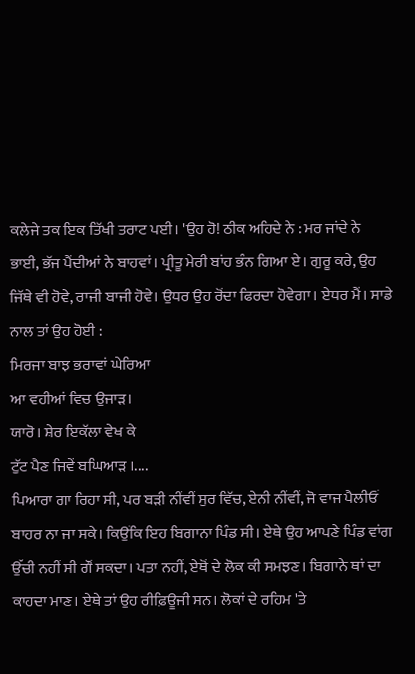ਕਲੇਜੇ ਤਕ ਇਕ ਤਿੱਖੀ ਤਰਾਟ ਪਈ। 'ਉਹ ਹੋ! ਠੀਕ ਅਹਿਦੇ ਨੇ : ਮਰ ਜਾਂਦੇ ਨੇ ਭਾਈ, ਭੱਜ ਪੈਂਦੀਆਂ ਨੇ ਬਾਹਵਾਂ। ਪ੍ਰੀਤੂ ਮੇਰੀ ਬਾਂਹ ਭੰਨ ਗਿਆ ਏ। ਗੁਰੂ ਕਰੇ, ਉਹ ਜਿੱਥੇ ਵੀ ਹੋਵੇ, ਰਾਜੀ ਬਾਜੀ ਹੋਵੇ। ਉਧਰ ਉਹ ਰੋਂਦਾ ਫਿਰਦਾ ਹੋਵੇਗਾ। ਏਧਰ ਮੈਂ। ਸਾਡੇ ਨਾਲ ਤਾਂ ਉਹ ਹੋਈ :
ਮਿਰਜਾ ਬਾਝ ਭਰਾਵਾਂ ਘੇਰਿਆ
ਆ ਵਹੀਆਂ ਵਿਚ ਉਜਾੜ।
ਯਾਰੋ। ਸ਼ੇਰ ਇਕੱਲਾ ਵੇਖ ਕੇ
ਟੁੱਟ ਪੈਣ ਜਿਵੇਂ ਬਘਿਆੜ ।....
ਪਿਆਰਾ ਗਾ ਰਿਹਾ ਸੀ, ਪਰ ਬੜੀ ਨੀਂਵੀਂ ਸੁਰ ਵਿੱਚ, ਏਨੀ ਨੀਂਵੀਂ, ਜੋ ਵਾਜ ਪੈਲੀਓਂ ਬਾਹਰ ਨਾ ਜਾ ਸਕੇ। ਕਿਉਂਕਿ ਇਹ ਬਿਗਾਨਾ ਪਿੰਡ ਸੀ। ਏਥੇ ਉਹ ਆਪਣੇ ਪਿੰਡ ਵਾਂਗ ਉੱਚੀ ਨਹੀਂ ਸੀ ਗੌਂ ਸਕਦਾ। ਪਤਾ ਨਹੀਂ, ਏਥੋਂ ਦੇ ਲੋਕ ਕੀ ਸਮਝਣ। ਬਿਗਾਨੇ ਥਾਂ ਦਾ ਕਾਹਦਾ ਮਾਣ। ਏਥੇ ਤਾਂ ਉਹ ਰੀਫ਼ਿਊਜੀ ਸਨ। ਲੋਕਾਂ ਦੇ ਰਹਿਮ 'ਤੇ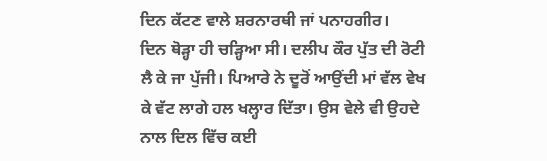ਦਿਨ ਕੱਟਣ ਵਾਲੇ ਸ਼ਰਨਾਰਥੀ ਜਾਂ ਪਨਾਹਗੀਰ।
ਦਿਨ ਥੋੜ੍ਹਾ ਹੀ ਚੜ੍ਹਿਆ ਸੀ। ਦਲੀਪ ਕੌਰ ਪੁੱਤ ਦੀ ਰੋਟੀ ਲੈ ਕੇ ਜਾ ਪੁੱਜੀ। ਪਿਆਰੇ ਨੇ ਦੂਰੋਂ ਆਉਂਦੀ ਮਾਂ ਵੱਲ ਵੇਖ ਕੇ ਵੱਟ ਲਾਗੇ ਹਲ ਖਲ੍ਹਾਰ ਦਿੱਤਾ। ਉਸ ਵੇਲੇ ਵੀ ਉਹਦੇ ਨਾਲ ਦਿਲ ਵਿੱਚ ਕਈ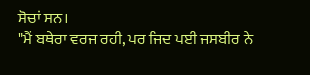ਸੋਚਾਂ ਸਨ।
"ਮੈਂ ਬਥੇਰਾ ਵਰਜ ਰਹੀ, ਪਰ ਜਿਦ ਪਈ ਜਸਬੀਰ ਨੇ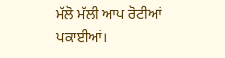ਮੱਲੋ ਮੱਲੀ ਆਪ ਰੋਟੀਆਂ ਪਕਾਈਆਂ।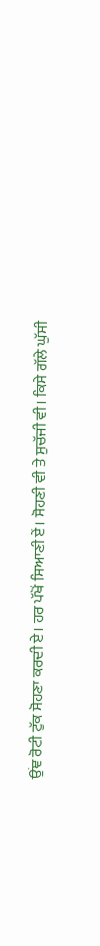ਉਂਞ ਰੋਟੀ ਟੁੱਕ ਸੋਹਣਾ ਕਰਦੀ ਏ। ਹਰ ਪੱਖੋਂ ਸਿਆਣੀ ਏਂ। ਸੋਹਣੀ ਵੀ ਤੇ ਸੁਚੱਜੀ ਵੀ। ਕਿਸੇ ਗੱਲੇ ਘੁੱਸੀ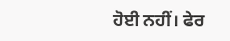ਹੋਈ ਨਹੀਂ। ਫੇਰ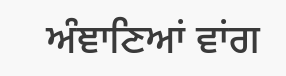ਅੰਞਾਣਿਆਂ ਵਾਂਗ